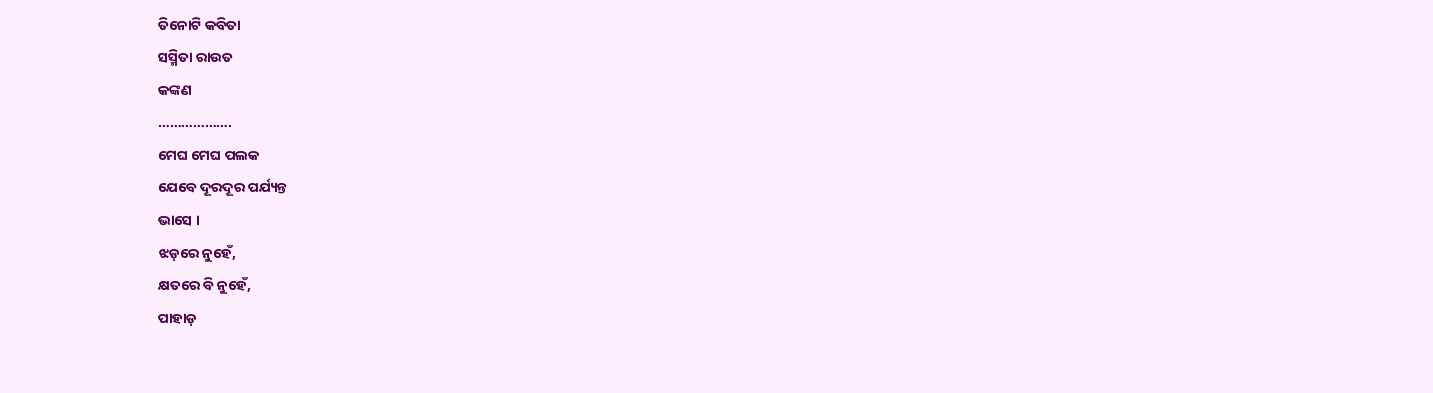ତିନୋଟି କବିତା
ସସ୍ମିତା ରାଉତ
କଙ୍କଣ
……………….
ମେଘ ମେଘ ପଲକ
ଯେବେ ଦୂରଦୂର ପର୍ଯ୍ୟନ୍ତ
ଭାସେ ।
ଝଡ଼ରେ ନୁହେଁ,
କ୍ଷତରେ ବି ନୁହେଁ,
ପାହାଡ଼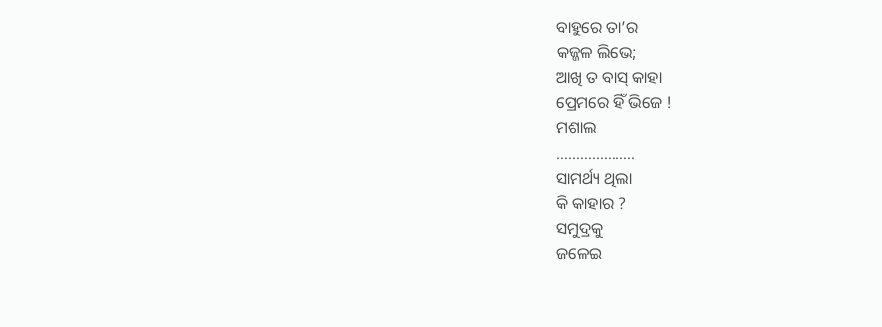ବାହୁରେ ତା’ର
କଜ୍ଜଳ ଲିଭେ;
ଆଖି ତ ବାସ୍ କାହା
ପ୍ରେମରେ ହିଁ ଭିଜେ !
ମଶାଲ
………………..
ସାମର୍ଥ୍ୟ ଥିଲା
କି କାହାର ?
ସମୁଦ୍ରକୁ
ଜଳେଇ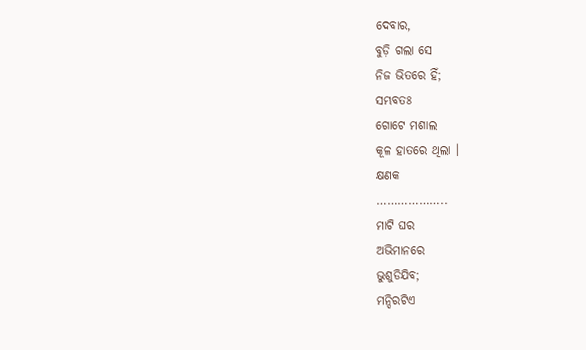ଦେବାର,
ବୁଡ଼ି ଗଲା ସେ
ନିଜ ଭିତରେ ହିଁ;
ସମ୍ଭବତଃ
ଗୋଟେ ମଶାଲ
କୂଳ ହାତରେ ଥିଲା ।
କ୍ଷଣକ
………………..
ମାଟି ଘର
ଅଭିମାନରେ
ଭୁଶୁଡିଯିବ;
ମନ୍ଦିରଟିଏ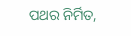ପଥର ନିର୍ମିତ,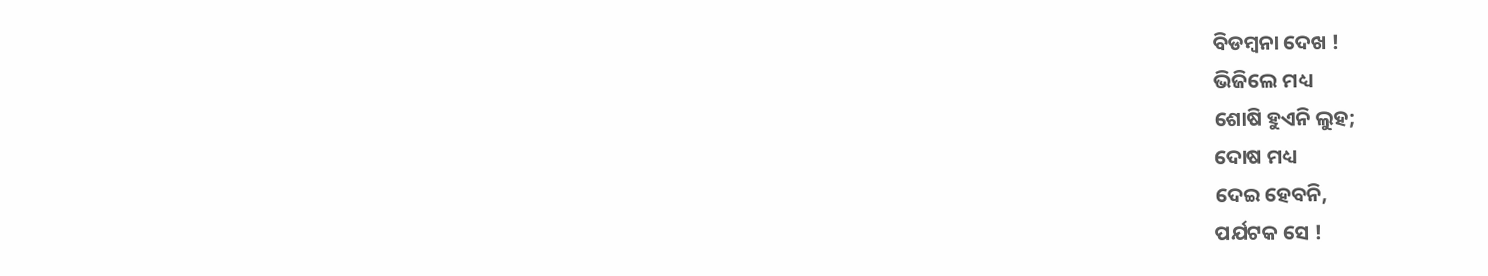ବିଡମ୍ବନା ଦେଖ !
ଭିଜିଲେ ମଧ୍ୟ
ଶୋଷି ହୁଏନି ଲୁହ;
ଦୋଷ ମଧ୍ୟ
ଦେଇ ହେବନି,
ପର୍ଯଟକ ସେ !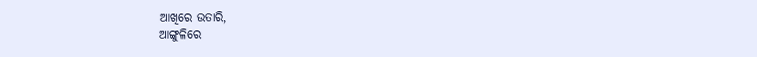ଆଖିରେ ଉତାରି,
ଆଙ୍ଗୁଳିରେ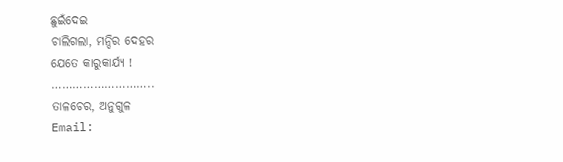ଛୁଇଁଦେଇ
ଚାଲିଗଲା, ମନ୍ଦିର ଦେହର
ଯେତେ କାରୁକାର୍ଯ୍ୟ !
………………………..
ତାଳଚେର, ଅନୁଗୁଳ
Email: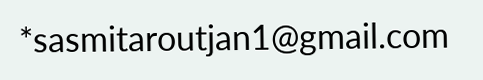*sasmitaroutjan1@gmail.com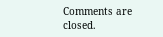Comments are closed.